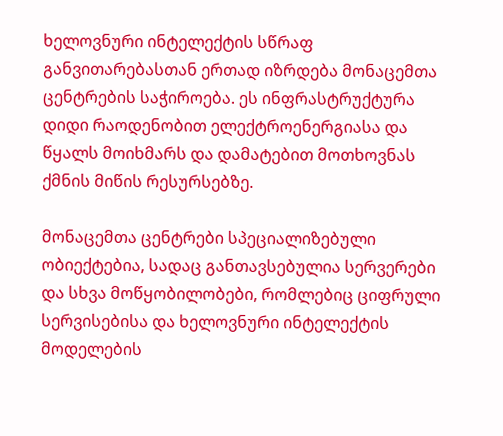ხელოვნური ინტელექტის სწრაფ განვითარებასთან ერთად იზრდება მონაცემთა ცენტრების საჭიროება. ეს ინფრასტრუქტურა დიდი რაოდენობით ელექტროენერგიასა და წყალს მოიხმარს და დამატებით მოთხოვნას ქმნის მიწის რესურსებზე.

მონაცემთა ცენტრები სპეციალიზებული ობიექტებია, სადაც განთავსებულია სერვერები და სხვა მოწყობილობები, რომლებიც ციფრული სერვისებისა და ხელოვნური ინტელექტის მოდელების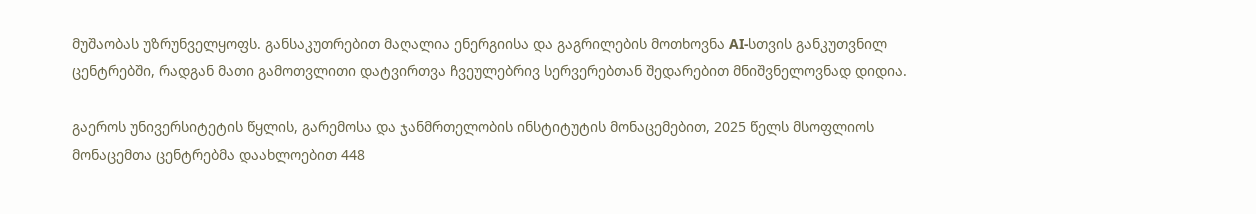მუშაობას უზრუნველყოფს. განსაკუთრებით მაღალია ენერგიისა და გაგრილების მოთხოვნა AI-სთვის განკუთვნილ ცენტრებში, რადგან მათი გამოთვლითი დატვირთვა ჩვეულებრივ სერვერებთან შედარებით მნიშვნელოვნად დიდია.

გაეროს უნივერსიტეტის წყლის, გარემოსა და ჯანმრთელობის ინსტიტუტის მონაცემებით, 2025 წელს მსოფლიოს მონაცემთა ცენტრებმა დაახლოებით 448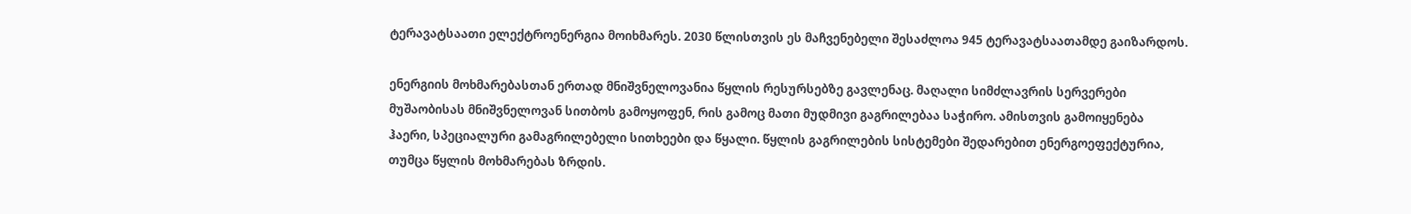ტერავატსაათი ელექტროენერგია მოიხმარეს. 2030 წლისთვის ეს მაჩვენებელი შესაძლოა 945 ტერავატსაათამდე გაიზარდოს.

ენერგიის მოხმარებასთან ერთად მნიშვნელოვანია წყლის რესურსებზე გავლენაც. მაღალი სიმძლავრის სერვერები მუშაობისას მნიშვნელოვან სითბოს გამოყოფენ, რის გამოც მათი მუდმივი გაგრილებაა საჭირო. ამისთვის გამოიყენება ჰაერი, სპეციალური გამაგრილებელი სითხეები და წყალი. წყლის გაგრილების სისტემები შედარებით ენერგოეფექტურია, თუმცა წყლის მოხმარებას ზრდის.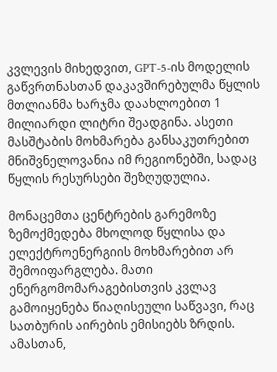კვლევის მიხედვით, GPT-5-ის მოდელის გაწვრთნასთან დაკავშირებულმა წყლის მთლიანმა ხარჯმა დაახლოებით 1 მილიარდი ლიტრი შეადგინა. ასეთი მასშტაბის მოხმარება განსაკუთრებით მნიშვნელოვანია იმ რეგიონებში, სადაც წყლის რესურსები შეზღუდულია.

მონაცემთა ცენტრების გარემოზე ზემოქმედება მხოლოდ წყლისა და ელექტროენერგიის მოხმარებით არ შემოიფარგლება. მათი ენერგომომარაგებისთვის კვლავ გამოიყენება წიაღისეული საწვავი, რაც სათბურის აირების ემისიებს ზრდის. ამასთან,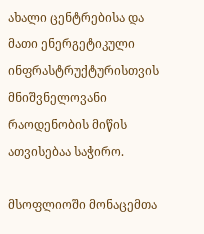ახალი ცენტრებისა და მათი ენერგეტიკული ინფრასტრუქტურისთვის მნიშვნელოვანი რაოდენობის მიწის ათვისებაა საჭირო.

მსოფლიოში მონაცემთა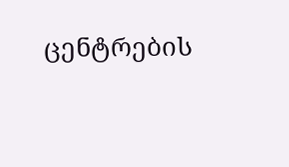ცენტრების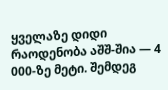ყველაზე დიდი რაოდენობა აშშ-შია — 4 000-ზე მეტი. შემდეგ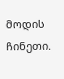მოდის ჩინეთი.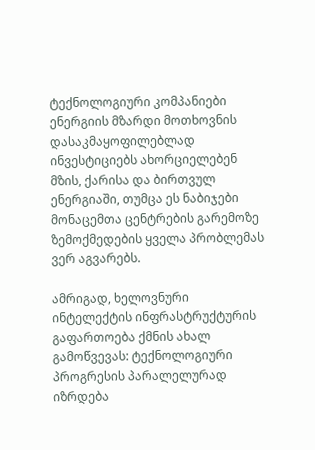ტექნოლოგიური კომპანიები ენერგიის მზარდი მოთხოვნის დასაკმაყოფილებლად ინვესტიციებს ახორციელებენ მზის, ქარისა და ბირთვულ ენერგიაში, თუმცა ეს ნაბიჯები მონაცემთა ცენტრების გარემოზე ზემოქმედების ყველა პრობლემას ვერ აგვარებს.

ამრიგად, ხელოვნური ინტელექტის ინფრასტრუქტურის გაფართოება ქმნის ახალ გამოწვევას: ტექნოლოგიური პროგრესის პარალელურად იზრდება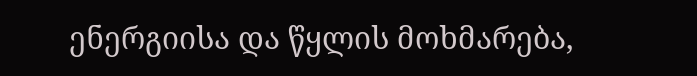ენერგიისა და წყლის მოხმარება,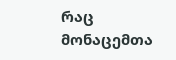რაც მონაცემთა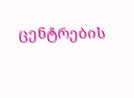ცენტრების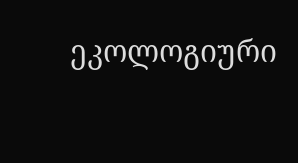ეკოლოგიური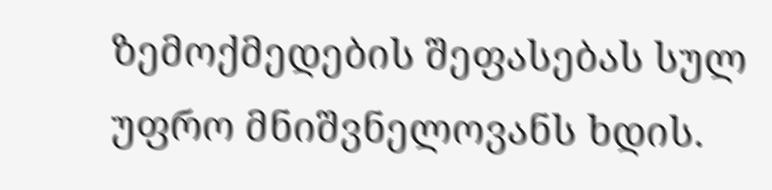ზემოქმედების შეფასებას სულ უფრო მნიშვნელოვანს ხდის.